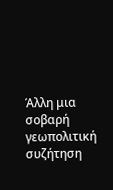Άλλη μια σοβαρή γεωπολιτική συζήτηση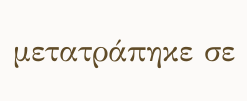μετατράπηκε σε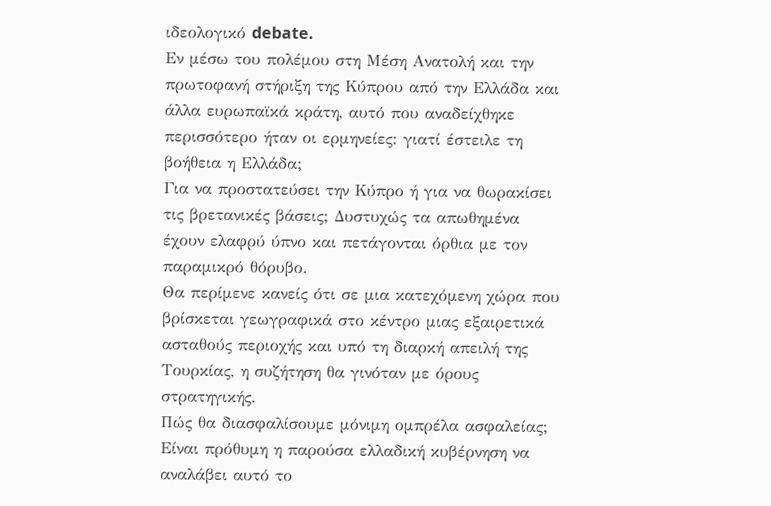ιδεολογικό debate.
Εν μέσω του πολέμου στη Μέση Ανατολή και την πρωτοφανή στήριξη της Κύπρου από την Ελλάδα και άλλα ευρωπαϊκά κράτη, αυτό που αναδείχθηκε περισσότερο ήταν οι ερμηνείες: γιατί έστειλε τη βοήθεια η Ελλάδα;
Για να προστατεύσει την Κύπρο ή για να θωρακίσει τις βρετανικές βάσεις; Δυστυχώς τα απωθημένα έχουν ελαφρύ ύπνο και πετάγονται όρθια με τον παραμικρό θόρυβο.
Θα περίμενε κανείς ότι σε μια κατεχόμενη χώρα που βρίσκεται γεωγραφικά στο κέντρο μιας εξαιρετικά ασταθούς περιοχής και υπό τη διαρκή απειλή της Τουρκίας, η συζήτηση θα γινόταν με όρους στρατηγικής.
Πώς θα διασφαλίσουμε μόνιμη ομπρέλα ασφαλείας; Είναι πρόθυμη η παρούσα ελλαδική κυβέρνηση να αναλάβει αυτό το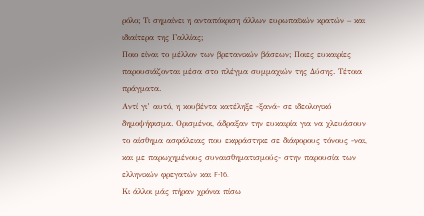ρόλο; Τι σημαίνει η ανταπόκριση άλλων ευρωπαϊκών κρατών – και ιδιαίτερα της Γαλλίας;
Ποιο είναι το μέλλον των βρετανικών βάσεων; Ποιες ευκαιρίες παρουσιάζονται μέσα στο πλέγμα συμμαχιών της Δύσης. Τέτοια πράγματα.
Αντί γι’ αυτό, η κουβέντα κατέληξε -ξανά- σε ιδεολογικό δημοψήφισμα. Ορισμένοι, άδραξαν την ευκαιρία για να χλευάσουν το αίσθημα ασφάλειας που εκφράστηκε σε διάφορους τόνους -ναι, και με παρωχημένους συναισθηματισμούς- στην παρουσία των ελληνικών φρεγατών και F-16.
Κι άλλοι μάς πήραν χρόνια πίσω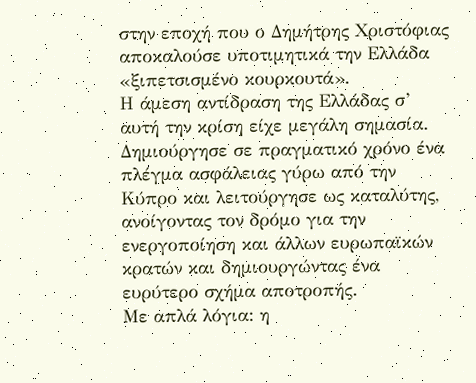στην εποχή που ο Δημήτρης Χριστόφιας αποκαλούσε υποτιμητικά την Ελλάδα «ξιπετσισμένο κουρκουτά».
Η άμεση αντίδραση της Ελλάδας σ’ αυτή την κρίση είχε μεγάλη σημασία. Δημιούργησε σε πραγματικό χρόνο ένα πλέγμα ασφάλειας γύρω από την Κύπρο και λειτούργησε ως καταλύτης, ανοίγοντας τον δρόμο για την ενεργοποίηση και άλλων ευρωπαϊκών κρατών και δημιουργώντας ένα ευρύτερο σχήμα αποτροπής.
Με απλά λόγια: η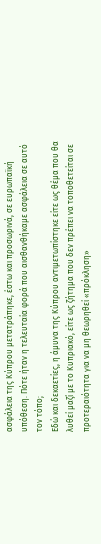ασφάλεια της Κύπρου μετατράπηκε, έστω και προσωρινά, σε ευρωπαϊκή υπόθεση. Πότε ήταν η τελευταία φορά που αισθανθήκαμε ασφάλεια σε αυτό τον τόπο;
Εδώ και δεκαετίες, η άμυνα της Κύπρου αντιμετωπίστηκε είτε ως θέμα που θα λυθεί μαζί με το Κυπριακό, είτε ως ζήτημα που δεν πρέπει να τοποθετείται σε προτεραιότητα για να μη θεωρηθεί «πρόκληση»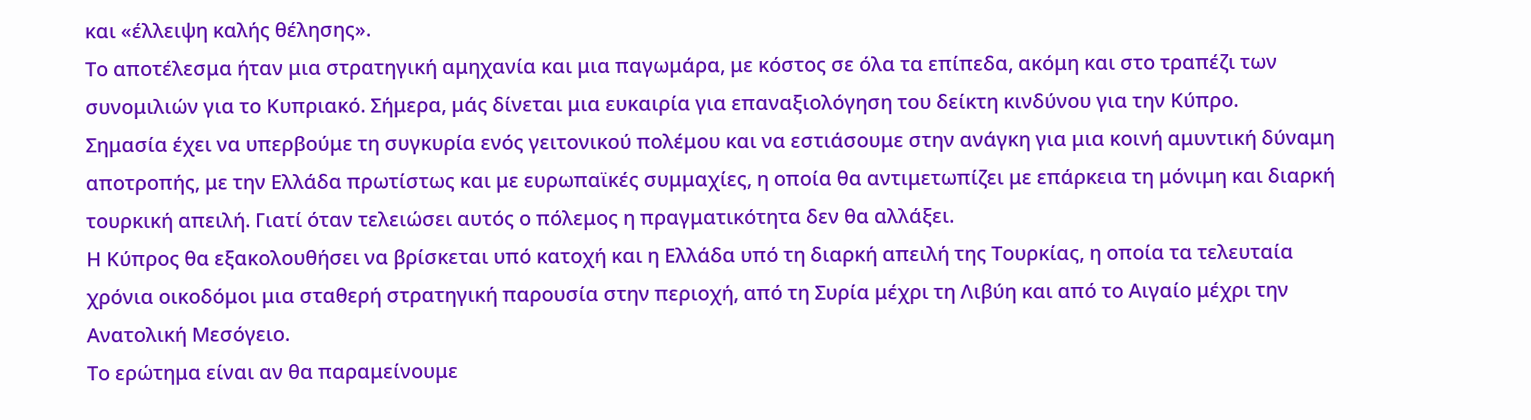και «έλλειψη καλής θέλησης».
Το αποτέλεσμα ήταν μια στρατηγική αμηχανία και μια παγωμάρα, με κόστος σε όλα τα επίπεδα, ακόμη και στο τραπέζι των συνομιλιών για το Κυπριακό. Σήμερα, μάς δίνεται μια ευκαιρία για επαναξιολόγηση του δείκτη κινδύνου για την Κύπρο.
Σημασία έχει να υπερβούμε τη συγκυρία ενός γειτονικού πολέμου και να εστιάσουμε στην ανάγκη για μια κοινή αμυντική δύναμη αποτροπής, με την Ελλάδα πρωτίστως και με ευρωπαϊκές συμμαχίες, η οποία θα αντιμετωπίζει με επάρκεια τη μόνιμη και διαρκή τουρκική απειλή. Γιατί όταν τελειώσει αυτός ο πόλεμος η πραγματικότητα δεν θα αλλάξει.
Η Κύπρος θα εξακολουθήσει να βρίσκεται υπό κατοχή και η Ελλάδα υπό τη διαρκή απειλή της Τουρκίας, η οποία τα τελευταία χρόνια οικοδόμοι μια σταθερή στρατηγική παρουσία στην περιοχή, από τη Συρία μέχρι τη Λιβύη και από το Αιγαίο μέχρι την Ανατολική Μεσόγειο.
Το ερώτημα είναι αν θα παραμείνουμε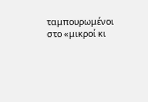ταμπουρωμένοι στο «μικροί κι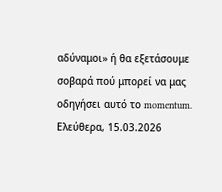αδύναμοι» ή θα εξετάσουμε σοβαρά πού μπορεί να μας οδηγήσει αυτό το momentum.
Ελεύθερα, 15.03.2026